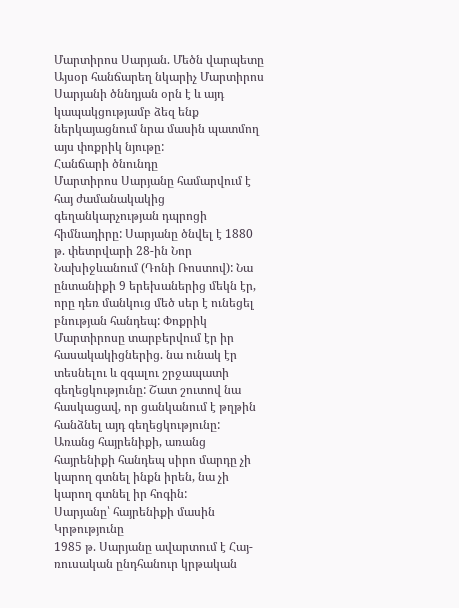Մարտիրոս Սարյան. Մեծն վարպետը
Այսօր հանճարեղ նկարիչ Մարտիրոս Սարյանի ծննդյան օրն է և այդ կապակցությամբ ձեզ ենք ներկայացնում նրա մասին պատմող այս փոքրիկ նյութը:
Հանճարի ծնունդը
Մարտիրոս Սարյանը համարվում է հայ ժամանակակից գեղանկարչության դպրոցի հիմնադիրը: Սարյանը ծնվել է 1880 թ. փետրվարի 28-ին Նոր Նախիջևանում (Դոնի Ռոստով): Նա ընտանիքի 9 երեխաներից մեկն էր, որը դեռ մանկուց մեծ սեր է ունեցել բնության հանդեպ: Փոքրիկ Մարտիրոսը տարբերվում էր իր հասակակիցներից. նա ունակ էր տեսնելու և զգալու շրջապատի գեղեցկությունը: Շատ շուտով նա հասկացավ, որ ցանկանում է թղթին հանձնել այդ գեղեցկությունը:
Առանց հայրենիքի, առանց հայրենիքի հանդեպ սիրո մարդը չի կարող գտնել ինքն իրեն, նա չի կարող գտնել իր հոգին:
Սարյանը՝ հայրենիքի մասին
Կրթությունը
1985 թ. Սարյանը ավարտում է Հայ-ռուսական ընդհանուր կրթական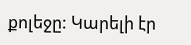քոլեջը: Կարելի էր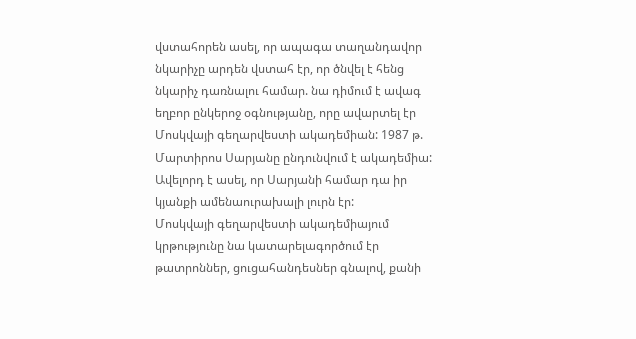վստահորեն ասել, որ ապագա տաղանդավոր նկարիչը արդեն վստահ էր, որ ծնվել է հենց նկարիչ դառնալու համար. նա դիմում է ավագ եղբոր ընկերոջ օգնությանը, որը ավարտել էր Մոսկվայի գեղարվեստի ակադեմիան: 1987 թ. Մարտիրոս Սարյանը ընդունվում է ակադեմիա: Ավելորդ է ասել, որ Սարյանի համար դա իր կյանքի ամենաուրախալի լուրն էր:
Մոսկվայի գեղարվեստի ակադեմիայում կրթությունը նա կատարելագործում էր թատրոններ, ցուցահանդեսներ գնալով, քանի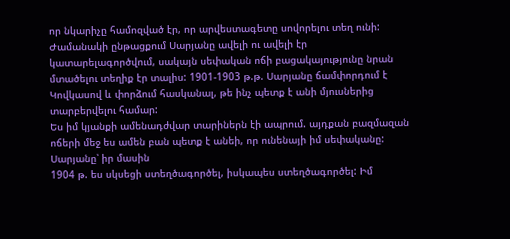որ նկարիչը համոզված էր, որ արվեստագետը սովորելու տեղ ունի:
Ժամանակի ընթացքում Սարյանը ավելի ու ավելի էր կատարելագործվում, սակայն սեփական ոճի բացակայությունը նրան մտածելու տեղիք էր տալիս: 1901-1903 թ.թ. Սարյանը ճամփորդում է Կովկասով և փորձում հասկանալ, թե ինչ պետք է անի մյուսներից տարբերվելու համար:
Ես իմ կյանքի ամենադժվար տարիներն էի ապրում. այդքան բազմազան ոճերի մեջ ես ամեն բան պետք է անեի, որ ունենայի իմ սեփականը:
Սարյանը՝ իր մասին
1904 թ. ես սկսեցի ստեղծագործել, իսկապես ստեղծագործել: Իմ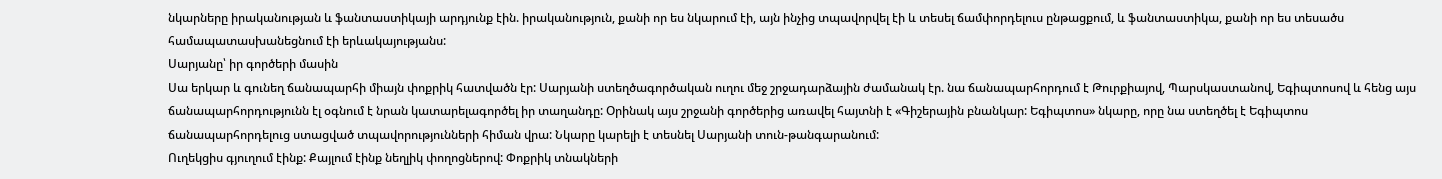նկարները իրականության և ֆանտաստիկայի արդյունք էին. իրականություն, քանի որ ես նկարում էի, այն ինչից տպավորվել էի և տեսել ճամփորդելուս ընթացքում, և ֆանտաստիկա, քանի որ ես տեսածս համապատասխանեցնում էի երևակայությանս:
Սարյանը՝ իր գործերի մասին
Սա երկար և գունեղ ճանապարհի միայն փոքրիկ հատվածն էր: Սարյանի ստեղծագործական ուղու մեջ շրջադարձային ժամանակ էր. նա ճանապարհորդում է Թուրքիայով, Պարսկաստանով, Եգիպտոսով և հենց այս ճանապարհորդությունն էլ օգնում է նրան կատարելագործել իր տաղանդը: Օրինակ այս շրջանի գործերից առավել հայտնի է «Գիշերային բնանկար: Եգիպտոս» նկարը, որը նա ստեղծել է Եգիպտոս ճանապարհորդելուց ստացված տպավորությունների հիման վրա: Նկարը կարելի է տեսնել Սարյանի տուն-թանգարանում:
Ուղեկցիս գյուղում էինք: Քայլում էինք նեղլիկ փողոցներով: Փոքրիկ տնակների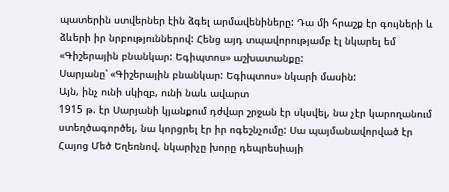պատերին ստվերներ էին ձգել արմավենիները: Դա մի հրաշք էր գույների և ձևերի իր նրբություններով: Հենց այդ տպավորությամբ էլ նկարել եմ «Գիշերային բնանկար: Եգիպտոս» աշխատանքը:
Սարյանը՝ «Գիշերային բնանկար: Եգիպտոս» նկարի մասին:
Այն, ինչ ունի սկիզբ, ունի նաև ավարտ
1915 թ. էր Սարյանի կյանքում դժվար շրջան էր սկսվել, նա չէր կարողանում ստեղծագործել, նա կորցրել էր իր ոգեշնչումը: Սա պայմանավորված էր Հայոց Մեծ Եղեռնով. նկարիչը խորը դեպրեսիայի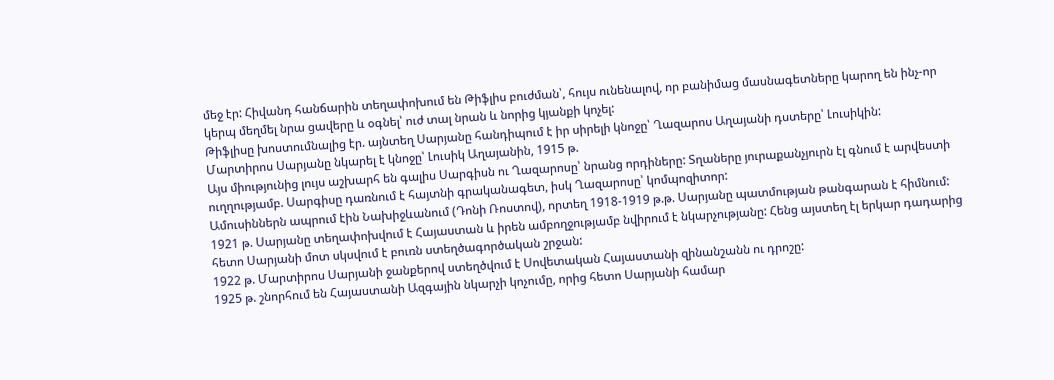մեջ էր: Հիվանդ հանճարին տեղափոխում են Թիֆլիս բուժման՝, հույս ունենալով, որ բանիմաց մասնագետները կարող են ինչ-որ կերպ մեղմել նրա ցավերը և օգնել՝ ուժ տալ նրան և նորից կյանքի կոչել:
Թիֆլիսը խոստումնալից էր. այնտեղ Սարյանը հանդիպում է իր սիրելի կնոջը՝ Ղազարոս Աղայանի դստերը՝ Լուսիկին:
Մարտիրոս Սարյանը նկարել է կնոջը՝ Լուսիկ Աղայանին, 1915 թ.
Այս միությունից լույս աշխարհ են գալիս Սարգիսն ու Ղազարոսը՝ նրանց որդիները: Տղաները յուրաքանչյուրն էլ գնում է արվեստի ուղղությամբ. Սարգիսը դառնում է հայտնի գրականագետ, իսկ Ղազարոսը՝ կոմպոզիտոր:
Ամուսիններն ապրում էին Նախիջևանում (Դոնի Ռոստով), որտեղ 1918-1919 թ.թ. Սարյանը պատմության թանգարան է հիմնում:
1921 թ. Սարյանը տեղափոխվում է Հայաստան և իրեն ամբողջությամբ նվիրում է նկարչությանը: Հենց այստեղ էլ երկար դադարից հետո Սարյանի մոտ սկսվում է բուռն ստեղծագործական շրջան:
1922 թ. Մարտիրոս Սարյանի ջանքերով ստեղծվում է Սովետական Հայաստանի զինանշանն ու դրոշը:
1925 թ. շնորհում են Հայաստանի Ազգային նկարչի կոչումը, որից հետո Սարյանի համար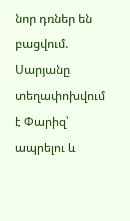նոր դռներ են բացվում. Սարյանը տեղափոխվում է Փարիզ՝ ապրելու և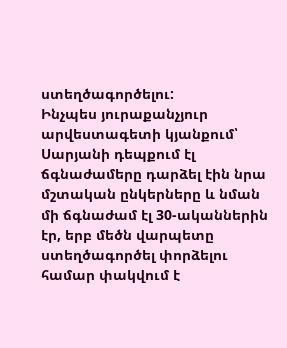ստեղծագործելու:
Ինչպես յուրաքանչյուր արվեստագետի կյանքում՝ Սարյանի դեպքում էլ ճգնաժամերը դարձել էին նրա մշտական ընկերները և նման մի ճգնաժամ էլ 30-ականներին էր, երբ մեծն վարպետը ստեղծագործել փորձելու համար փակվում է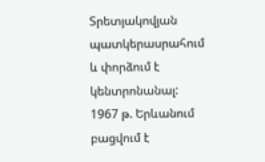Տրետյակովյան պատկերասրահում և փորձում է կենտրոնանալ:
1967 թ. Երևանում բացվում է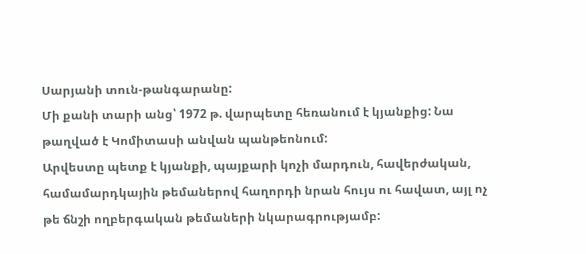Սարյանի տուն-թանգարանը:
Մի քանի տարի անց՝ 1972 թ. վարպետը հեռանում է կյանքից: Նա թաղված է Կոմիտասի անվան պանթեոնում:
Արվեստը պետք է կյանքի, պայքարի կոչի մարդուն, հավերժական, համամարդկային թեմաներով հաղորդի նրան հույս ու հավատ, այլ ոչ թե ճնշի ողբերգական թեմաների նկարագրությամբ: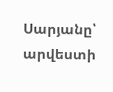Սարյանը՝ արվեստի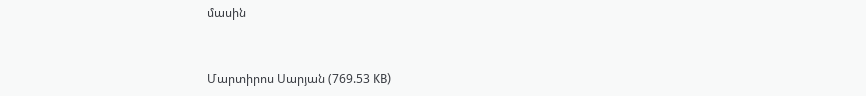մասին


Մարտիրոս Սարյան (769.53 KB)